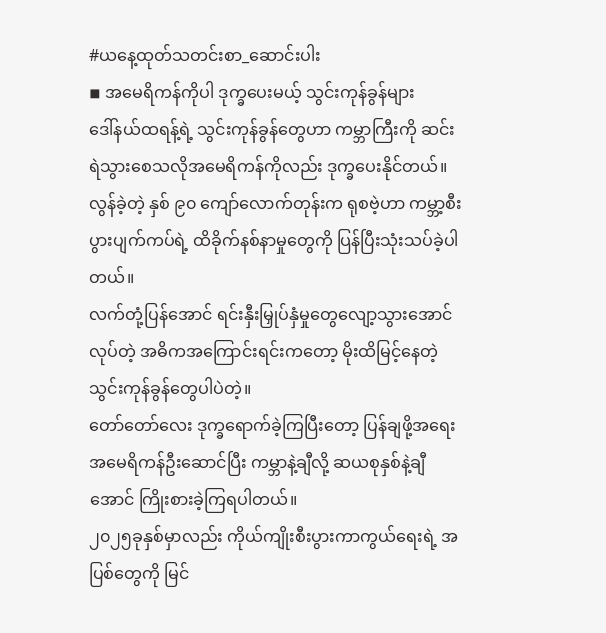#ယနေ့ထုတ်သတင်းစာ_ဆောင်းပါး
◾ အမေရိကန်ကိုပါ ဒုက္ခပေးမယ့် သွင်းကုန်ခွန်များ
ဒေါ်နယ်ထရန့်ရဲ့ သွင်းကုန်ခွန်တွေဟာ ကမ္ဘာကြီးကို ဆင်းရဲသွားစေသလိုအမေရိကန်ကိုလည်း ဒုက္ခပေးနိုင်တယ်။လွန်ခဲ့တဲ့ နှစ် ၉၀ ကျော်လောက်တုန်းက ရုစဗဲ့ဟာ ကမ္ဘာ့စီးပွားပျက်ကပ်ရဲ့ ထိခိုက်နစ်နာမှုတွေကို ပြန်ပြီးသုံးသပ်ခဲ့ပါတယ်။
လက်တုံ့ပြန်အောင် ရင်းနှီးမြှုပ်နှံမှုတွေလျော့သွားအောင်လုပ်တဲ့ အဓိကအကြောင်းရင်းကတော့ မိုးထိမြင့်နေတဲ့ သွင်းကုန်ခွန်တွေပါပဲတဲ့။
တော်တော်လေး ဒုက္ခရောက်ခဲ့ကြပြီးတော့ ပြန်ချဖို့အရေး အမေရိကန်ဦးဆောင်ပြီး ကမ္ဘာနဲ့ချီလို့ ဆယစုနှစ်နဲ့ချီအောင် ကြိုးစားခဲ့ကြရပါတယ်။
၂၀၂၅ခုနှစ်မှာလည်း ကိုယ်ကျိုးစီးပွားကာကွယ်ရေးရဲ့ အပြစ်တွေကို မြင်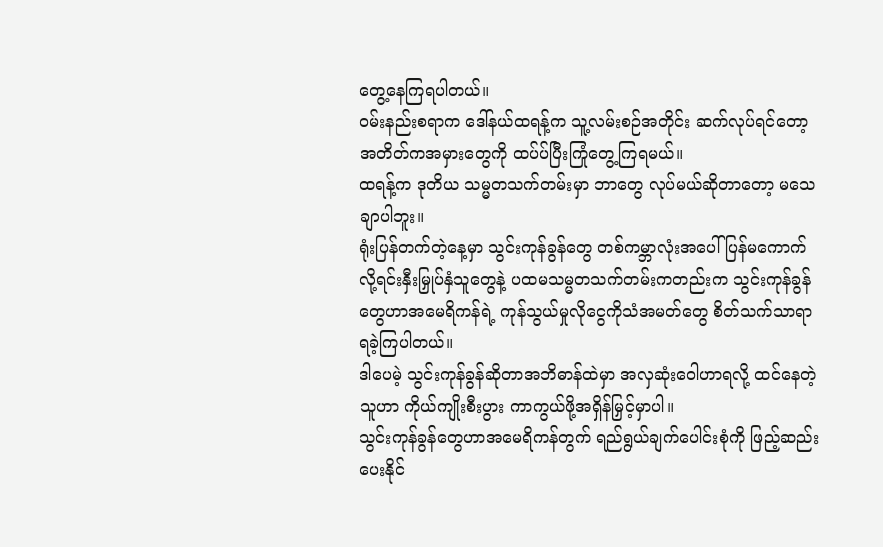တွေ့နေကြရပါတယ်။
ဝမ်းနည်းစရာက ဒေါ်နယ်ထရန့်က သူ့လမ်းစဉ်အတိုင်း ဆက်လုပ်ရင်တော့ အတိတ်ကအမှားတွေကို ထပ်ပ်ပြီးကြုံတွေ့ကြရမယ်။
ထရန့်က ဒုတိယ သမ္မတသက်တမ်းမှာ ဘာတွေ လုပ်မယ်ဆိုတာတော့ မသေချာပါဘူး။
ရုံးပြန်တက်တဲ့နေ့မှာ သွင်းကုန်ခွန်တွေ တစ်ကမ္ဘာလုံးအပေါ် ပြန်မကောက်လို့ရင်းနှီးမြှုပ်နှံသူတွေနဲ့ ပထမသမ္မတသက်တမ်းကတည်းက သွင်းကုန်ခွန်တွေဟာအမေရိကန်ရဲ့ ကုန်သွယ်မှုလိုငွေကိုသံအမတ်တွေ စိတ်သက်သာရာ ရခဲ့ကြပါတယ်။
ဒါပေမဲ့ သွင်းကုန်ခွန်ဆိုတာအဘိဓာန်ထဲမှာ အလှဆုံးဝေါဟာရလို့ ထင်နေတဲ့သူဟာ ကိုယ်ကျိုးစီးပွား ကာကွယ်ဖို့အရှိန်မြှင့်မှာပါ။
သွင်းကုန်ခွန်တွေဟာအမေရိကန်တွက် ရည်ရွယ်ချက်ပေါင်းစုံကို ဖြည့်ဆည်းပေးနိုင်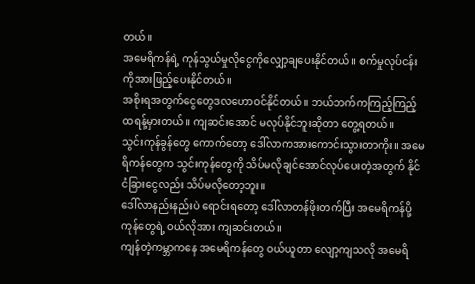တယ်။
အမေရိကန်ရဲ့ ကုန်သွယ်မှုလိုငွေကိုလျှော့ချပေးနိုင်တယ်။ စက်မှုလုပ်ငန်းကိုအားဖြည့်ပေးနိုင်တယ်။
အစိုးရအတွက်ငွေတွေဒလဟောဝင်နိုင်တယ်။ ဘယ်ဘက်ကကြည့်ကြည့် ထရန့်မှားတယ်။ ကျဆင်းအောင် မလုပ်နိုင်ဘူးဆိုတာ တွေ့ရတယ်။
သွင်းကုန်ခွန်တွေ ကောက်တော့ ဒေါ်လာကအားကောင်းသွားတာကိုး။ အမေရိကန်တွေက သွင်းကုန်တွေကို သိပ်မလိုချင်အောင်လုပ်ပေးတဲ့အတွက် နိုင်ငံခြားငွေလည်း သိပ်မလိုတော့ဘူး။
ဒေါ်လာနည်းနည်းပဲ ရောင်းရတော့ ဒေါ်လာတန်ဖိုးတက်ပြီး အမေရိကန်ပို့ကုန်တွေရဲ့ ဝယ်လိုအား ကျဆင်းတယ်။
ကျန်တဲ့ကမ္ဘာကနေ အမေရိကန်တွေ ဝယ်ယူတာ လျော့ကျသလို အမေရိ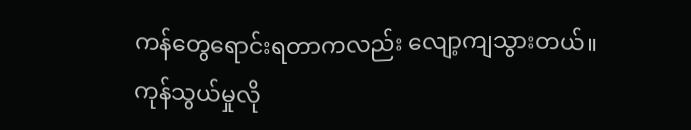ကန်တွေရောင်းရတာကလည်း လျော့ကျသွားတယ်။
ကုန်သွယ်မှုလို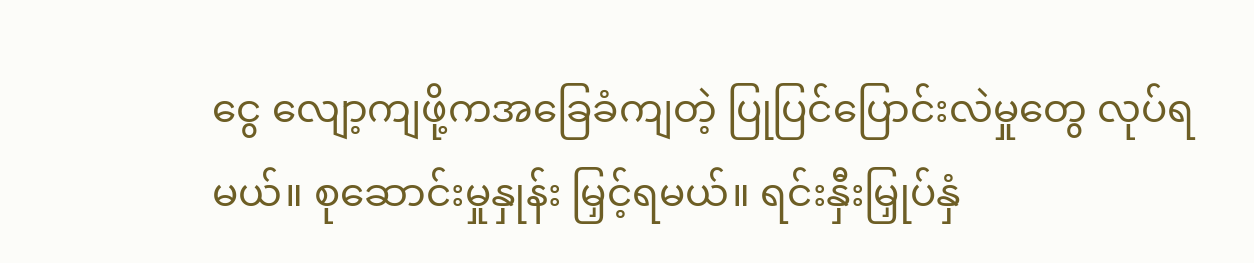ငွေ လျော့ကျဖို့ကအခြေခံကျတဲ့ ပြုပြင်ပြောင်းလဲမှုတွေ လုပ်ရမယ်။ စုဆောင်းမှုနှုန်း မြှင့်ရမယ်။ ရင်းနှီးမြှုပ်နှံ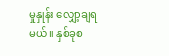မှုနှုန်း လျှော့ချရမယ်။ နှစ်ခုစ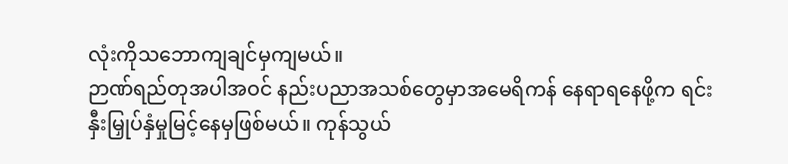လုံးကိုသဘောကျချင်မှကျမယ်။
ဉာဏ်ရည်တုအပါအဝင် နည်းပညာအသစ်တွေမှာအမေရိကန် နေရာရနေဖို့က ရင်းနှီးမြှုပ်နှံမှုမြင့်နေမှဖြစ်မယ်။ ကုန်သွယ်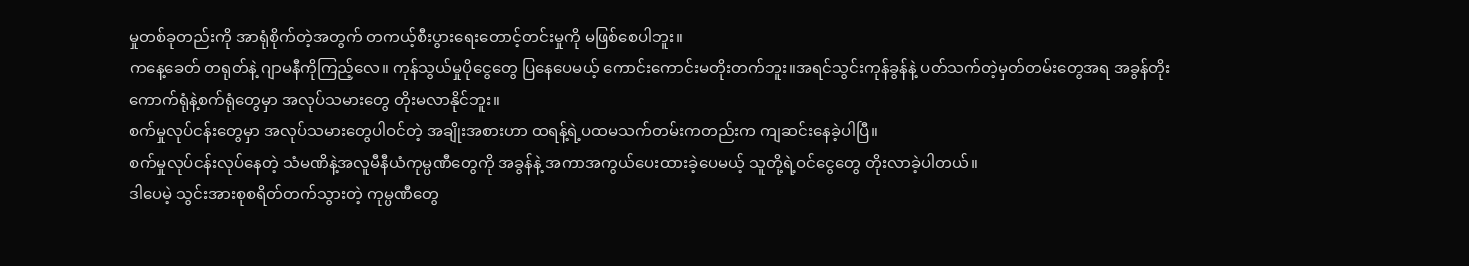မှုတစ်ခုတည်းကို အာရုံစိုက်တဲ့အတွက် တကယ့်စီးပွားရေးတောင့်တင်းမှုကို မဖြစ်စေပါဘူး။
ကနေ့ခေတ် တရုတ်နဲ့ ဂျာမနီကိုကြည့်လေ။ ကုန်သွယ်မှုပိုငွေတွေ ပြနေပေမယ့် ကောင်းကောင်းမတိုးတက်ဘူး။အရင်သွင်းကုန်ခွန်နဲ့ ပတ်သက်တဲ့မှတ်တမ်းတွေအရ အခွန်တိုးကောက်ရုံနဲ့စက်ရုံတွေမှာ အလုပ်သမားတွေ တိုးမလာနိုင်ဘူး။
စက်မှုလုပ်ငန်းတွေမှာ အလုပ်သမားတွေပါဝင်တဲ့ အချိုးအစားဟာ ထရန့်ရဲ့ပထမသက်တမ်းကတည်းက ကျဆင်းနေခဲ့ပါပြီ။
စက်မှုလုပ်ငန်းလုပ်နေတဲ့ သံမဏိနဲ့အလူမီနီယံကုမ္ပဏီတွေကို အခွန်နဲ့ အကာအကွယ်ပေးထားခဲ့ပေမယ့် သူတို့ရဲ့ဝင်ငွေတွေ တိုးလာခဲ့ပါတယ်။
ဒါပေမဲ့ သွင်းအားစုစရိတ်တက်သွားတဲ့ ကုမ္ပဏီတွေ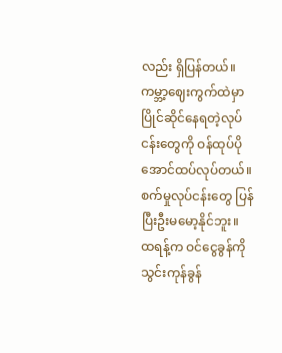လည်း ရှိပြန်တယ်။ ကမ္ဘာ့ဈေးကွက်ထဲမှာ ပြိုင်ဆိုင်နေရတဲ့လုပ်ငန်းတွေကို ဝန်ထုပ်ပိုအောင်ထပ်လုပ်တယ်။ စက်မှုလုပ်ငန်းတွေ ပြန်ပြီးဦးမမော့နိုင်ဘူး။
ထရန့်က ဝင်ငွေခွန်ကို သွင်းကုန်ခွန်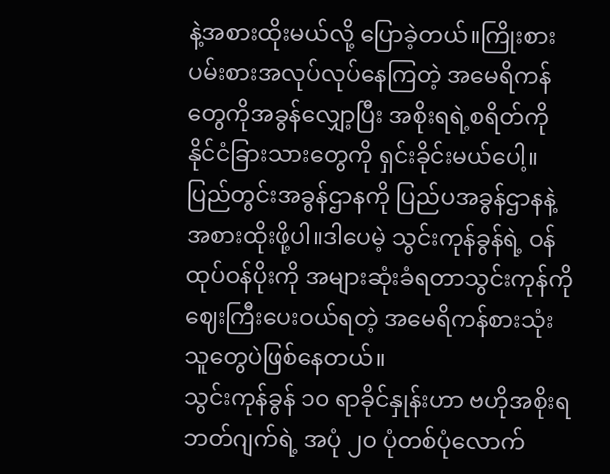နဲ့အစားထိုးမယ်လို့ ပြောခဲ့တယ်။ကြိုးစားပမ်းစားအလုပ်လုပ်နေကြတဲ့ အမေရိကန်တွေကိုအခွန်လျှော့ပြီး အစိုးရရဲ့စရိတ်ကို နိုင်ငံခြားသားတွေကို ရှင်းခိုင်းမယ်ပေါ့။
ပြည်တွင်းအခွန်ဌာနကို ပြည်ပအခွန်ဌာနနဲ့ အစားထိုးဖို့ပါ။ဒါပေမဲ့ သွင်းကုန်ခွန်ရဲ့ ဝန်ထုပ်ဝန်ပိုးကို အများဆုံးခံရတာသွင်းကုန်ကိုဈေးကြီးပေးဝယ်ရတဲ့ အမေရိကန်စားသုံးသူတွေပဲဖြစ်နေတယ်။
သွင်းကုန်ခွန် ၁၀ ရာခိုင်နှုန်းဟာ ဗဟိုအစိုးရဘတ်ဂျက်ရဲ့ အပုံ ၂၀ ပုံတစ်ပုံလောက်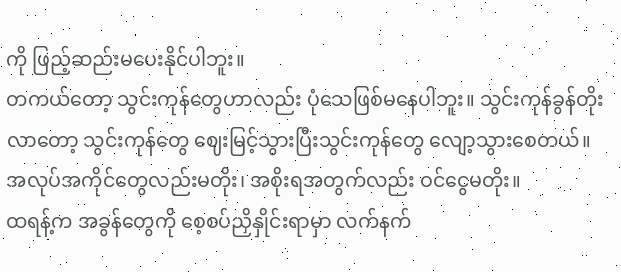ကို ဖြည့်ဆည်းမပေးနိုင်ပါဘူး။
တကယ်တော့ သွင်းကုန်တွေဟာလည်း ပုံသေဖြစ်မနေပါဘူး။ သွင်းကုန်ခွန်တိုးလာတော့ သွင်းကုန်တွေ ဈေးမြင့်သွားပြီးသွင်းကုန်တွေ လျော့သွားစေတယ်။ အလုပ်အကိုင်တွေလည်းမတိုး၊ အစိုးရအတွက်လည်း ဝင်ငွေမတိုး။
ထရန့်က အခွန်တွေကို စေ့စပ်ညှိနှိုင်းရာမှာ လက်နက်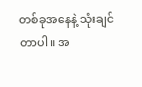တစ်ခုအနေနဲ့ သုံးချင်တာပါ။ အ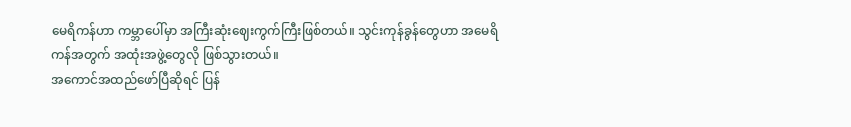မေရိကန်ဟာ ကမ္ဘာပေါ်မှာ အကြီးဆုံးဈေးကွက်ကြီးဖြစ်တယ်။ သွင်းကုန်ခွန်တွေဟာ အမေရိကန်အတွက် အထုံးအဖွဲ့တွေလို ဖြစ်သွားတယ်။
အကောင်အထည်ဖော်ပြီဆိုရင် ပြန်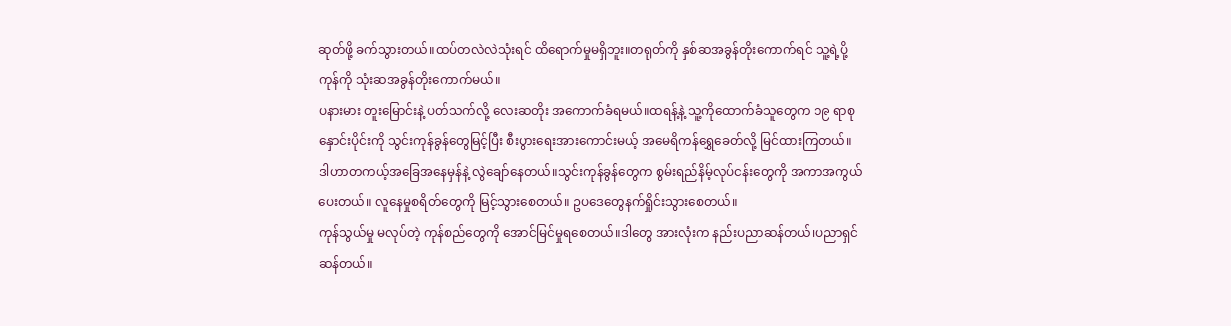ဆုတ်ဖို့ ခက်သွားတယ်။ထပ်တလဲလဲသုံးရင် ထိရောက်မှုမရှိဘူး။တရုတ်ကို နှစ်ဆအခွန်တိုးကောက်ရင် သူ့ရဲ့ပို့ကုန်ကို သုံးဆအခွန်တိုးကောက်မယ်။
ပနားမား တူးမြောင်းနဲ့ ပတ်သက်လို့ လေးဆတိုး အကောက်ခံရမယ်။ထရန့်နဲ့ သူ့ကိုထောက်ခံသူတွေက ၁၉ ရာစု နှောင်းပိုင်းကို သွင်းကုန်ခွန်တွေမြင့်ပြီး စီးပွားရေးအားကောင်းမယ့် အမေရိကန်ရွှေခေတ်လို့ မြင်ထားကြတယ်။
ဒါဟာတကယ့်အခြေအနေမှန်နဲ့ လွဲချော်နေတယ်။သွင်းကုန်ခွန်တွေက စွမ်းရည်နိမ့်လုပ်ငန်းတွေကို အကာအကွယ်ပေးတယ်။ လူနေမှုစရိတ်တွေကို မြင့်သွားစေတယ်။ ဥပဒေတွေနက်ရှိုင်းသွားစေတယ်။
ကုန်သွယ်မှု မလုပ်တဲ့ ကုန်စည်တွေကို အောင်မြင်မှုရစေတယ်။ဒါတွေ အားလုံးက နည်းပညာဆန်တယ်၊ပညာရှင်ဆန်တယ်။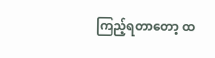ကြည့်ရတာတော့ ထ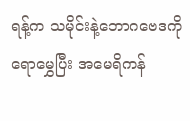ရန့်က သမိုင်းနဲ့ဘောဂဗေဒကို ရောမွှေပြီး အမေရိကန်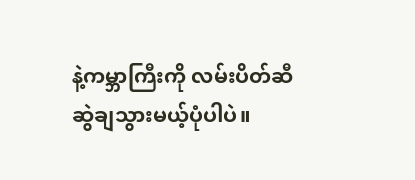နဲ့ကမ္ဘာကြီးကို လမ်းပိတ်ဆီ ဆွဲချသွားမယ့်ပုံပါပဲ။